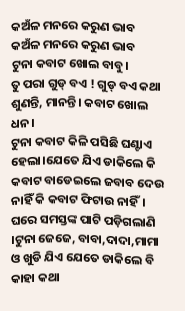କଅଁଳ ମନରେ କରୁଣ ଭାବ
କଅଁଳ ମନରେ କରୁଣ ଭାବ
ଟୁନା କବାଟ ଖୋଲ ବାବୁ।
ତୁ ପରା ଗୁଡ୍ ବଏ ! ଗୁଡ୍ ବଏ କଥା ଶୁଣନ୍ତି, ମାନନ୍ତି। କବାଟ ଖୋଲ ଧନ।
ଟୁନା କବାଟ କିଳି ପସିଛି ଘଣ୍ଟାଏ ହେଲା।ଯେତେ ଯିଏ ଡାକିଲେ କି କବାଟ ବାଡେଇଲେ ଜବାବ ଦେଉ ନାହିଁ କି କବାଟ ଫିଟାଉ ନାହିଁ।
ଘରେ ସମସ୍ତଙ୍କ ପାଟି ପଡ଼ିଗଲାଣି ।ଟୁନା ଜେଜେ, ବାବା,ଦାଦା,ମାମା ଓ ଖୁଡି ଯିଏ ଯେତେ ଡାକିଲେ ବି କାହା କଥା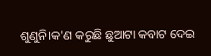ଶୁଣୁନି।କ'ଣ କରୁଛି ଛୁଆଟା କବାଟ ଦେଇ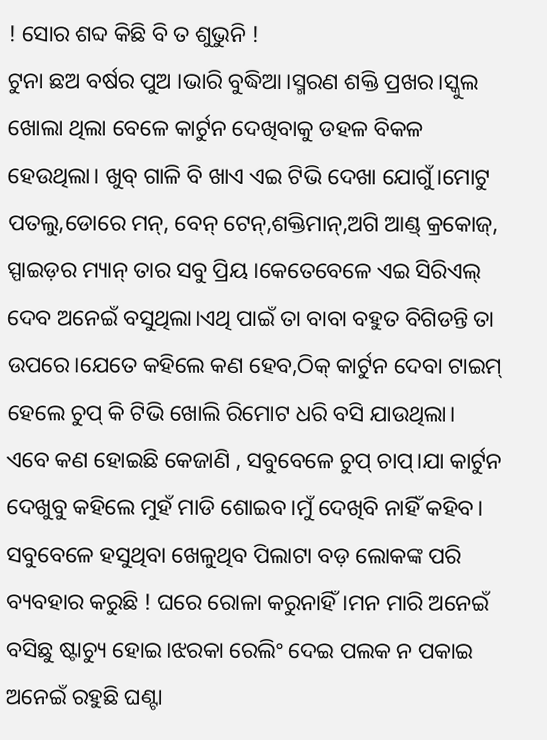! ସୋର ଶବ୍ଦ କିଛି ବି ତ ଶୁଭୁନି !
ଟୁନା ଛଅ ବର୍ଷର ପୁଅ ।ଭାରି ବୁଦ୍ଧିଆ।ସ୍ମରଣ ଶକ୍ତି ପ୍ରଖର।ସ୍କୁଲ ଖୋଲା ଥିଲା ବେଳେ କାର୍ଟୁନ ଦେଖିବାକୁ ଡହଳ ବିକଳ ହେଉଥିଲା। ଖୁବ୍ ଗାଳି ବି ଖାଏ ଏଇ ଟିଭି ଦେଖା ଯୋଗୁଁ।ମୋଟୁ ପତଲୁ,ଡୋରେ ମନ୍, ବେନ୍ ଟେନ୍,ଶକ୍ତିମାନ୍,ଅଗି ଆଣ୍ଡ୍ କ୍ରକୋଜ୍, ସ୍ପାଇଡ଼ର ମ୍ୟାନ୍ ତାର ସବୁ ପ୍ରିୟ ।କେତେବେଳେ ଏଇ ସିରିଏଲ୍ ଦେବ ଅନେଇଁ ବସୁଥିଲା।ଏଥି ପାଇଁ ତା ବାବା ବହୁତ ବିଗିଡନ୍ତି ତା ଉପରେ।ଯେତେ କହିଲେ କଣ ହେବ,ଠିକ୍ କାର୍ଟୁନ ଦେବା ଟାଇମ୍ ହେଲେ ଚୁପ୍ କି ଟିଭି ଖୋଲି ରିମୋଟ ଧରି ବସି ଯାଉଥିଲା।
ଏବେ କଣ ହୋଇଛି କେଜାଣି , ସବୁବେଳେ ଚୁପ୍ ଚାପ୍।ଯା କାର୍ଟୁନ ଦେଖୁବୁ କହିଲେ ମୁହଁ ମାଡି ଶୋଇବ।ମୁଁ ଦେଖିବି ନାହିଁ କହିବ। ସବୁବେଳେ ହସୁଥିବା ଖେଳୁଥିବ ପିଲାଟା ବଡ଼ ଲୋକଙ୍କ ପରି ବ୍ୟବହାର କରୁଛି ! ଘରେ ରୋଳା କରୁନାହିଁ।ମନ ମାରି ଅନେଇଁ ବସିଛୁ ଷ୍ଟାଚ୍ୟୁ ହୋଇ।ଝରକା ରେଲିଂ ଦେଇ ପଲକ ନ ପକାଇ ଅନେଇଁ ରହୁଛି ଘଣ୍ଟା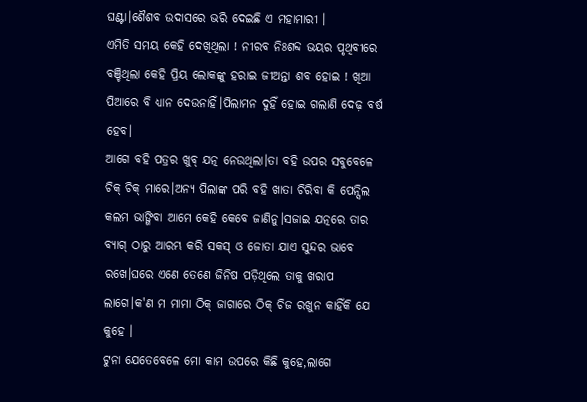ଘଣ୍ଟା।ଶୈଶବ ଉଦାସରେ ଭରି ଦେଇଛି ଏ ମହାମାରୀ ।
ଏମିତି ସମୟ କେହି ଦେଖିଥିଲା ! ନୀରବ ନିଃଶବ୍ଦ ଭୟର ପୃଥିବୀରେ ବଞ୍ଚିଥିଲା କେହି ପ୍ରିୟ ଲୋକଙ୍କୁ ହରାଇ ଜୀଅନ୍ତା ଶବ ହୋଇ ! ଖିଆ ପିଆରେ ବି ଧ୍ୟାନ ଦେଉନାହିଁ।ପିଲାମନ ଦୁହିଁ ହୋଇ ଗଲାଣି ଦେଢ଼ ବର୍ଷ ହେବ।
ଆଗେ ବହି ପତ୍ରର ଖୁବ୍ ଯତ୍ନ ନେଉଥିଲା।ତା ବହି ଉପର ସବୁବେଳେ ଚିକ୍ ଚିକ୍ ମାରେ।ଅନ୍ୟ ପିଲାଙ୍କ ପରି ବହି ଖାତା ଚିରିବା କି ପେନ୍ସିଲ କଲମ ଭାଙ୍ଗିବା ଆମେ କେହି କେବେ ଜାଣିନୁ।ସଜାଇ ଯତ୍ନରେ ତାର ବ୍ୟାଗ୍ ଠାରୁ ଆରମ୍ଭ କରି ସକସ୍ ଓ ଜୋତା ଯାଏ ସୁନ୍ଦର ଭାବେ ରଖେ।ଘରେ ଏଣେ ତେଣେ ଜିନିଷ ପଡ଼ିଥିଲେ ତାକୁ ଖରାପ ଲାଗେ।କ'ଣ ମ ମାମା ଠିକ୍ ଜାଗାରେ ଠିକ୍ ଚିଜ ରଖୁନ କାହିଁକି ଯେ କୁହେ ।
ଟୁନା ଯେତେବେଳେ ମୋ କାମ ଉପରେ କିଛି କୁହେ,ଲାଗେ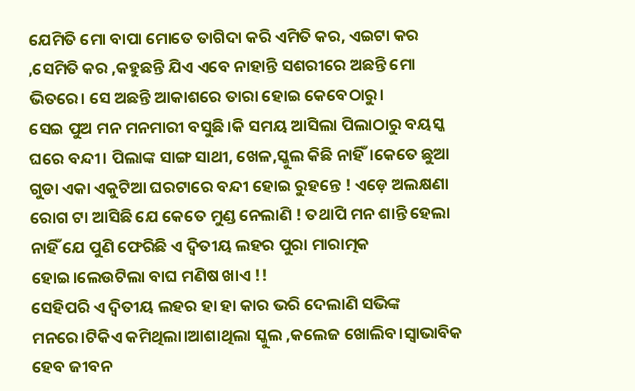ଯେମିତି ମୋ ବାପା ମୋତେ ତାଗିଦା କରି ଏମିତି କର, ଏଇଟା କର ,ସେମିତି କର ,କହୁଛନ୍ତି ଯିଏ ଏବେ ନାହାନ୍ତି ସଶରୀରେ ଅଛନ୍ତି ମୋ ଭିତରେ। ସେ ଅଛନ୍ତି ଆକାଶରେ ତାରା ହୋଇ କେବେଠାରୁ।
ସେଇ ପୁଅ ମନ ମନମାରୀ ବସୁଛି।କି ସମୟ ଆସିଲା ପିଲାଠାରୁ ବୟସ୍କ ଘରେ ବନ୍ଦୀ। ପିଲାଙ୍କ ସାଙ୍ଗ ସାଥୀ, ଖେଳ,ସ୍କୁଲ କିଛି ନାହିଁ।କେତେ ଛୁଆ ଗୁଡା ଏକା ଏକୁଟିଆ ଘରଟାରେ ବନ୍ଦୀ ହୋଇ ରୁହନ୍ତେ ! ଏଡ଼େ ଅଲକ୍ଷଣା ରୋଗ ଟା ଆସିଛି ଯେ କେତେ ମୁଣ୍ଡ ନେଲାଣି ! ତଥାପି ମନ ଶାନ୍ତି ହେଲା ନାହିଁ ଯେ ପୁଣି ଫେରିଛି ଏ ଦ୍ଵିତୀୟ ଲହର ପୁରା ମାରାତ୍ମକ ହୋଇ।ଲେଉଟିଲା ବାଘ ମଣିଷ ଖାଏ !!
ସେହିପରି ଏ ଦ୍ଵିତୀୟ ଲହର ହା ହା କାର ଭରି ଦେଲାଣି ସଭିଙ୍କ ମନରେ।ଟିକିଏ କମିଥିଲା।ଆଶାଥିଲା ସ୍କୁଲ ,କଲେଜ ଖୋଲିବ।ସ୍ୱାଭାବିକ ହେବ ଜୀବନ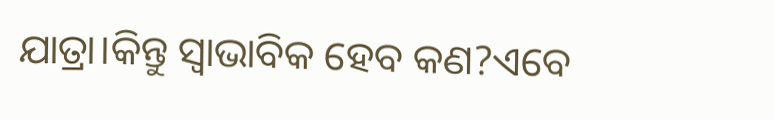ଯାତ୍ରା।କିନ୍ତୁ ସ୍ୱାଭାବିକ ହେବ କଣ?ଏବେ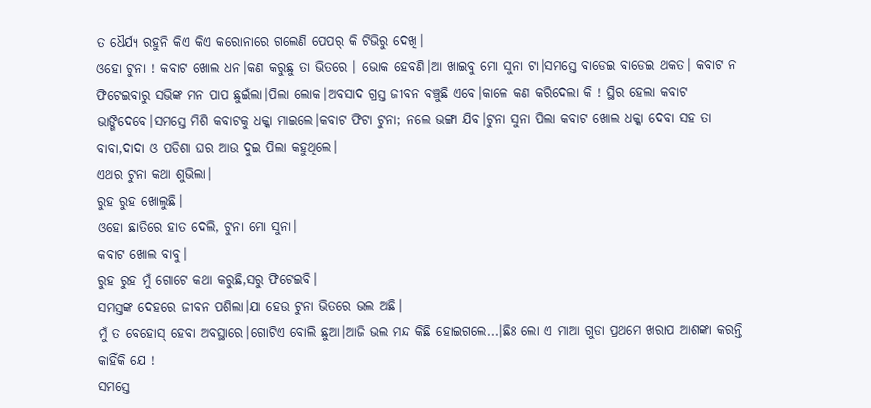ତ ଧୈର୍ଯ୍ୟ ରହୁନି କିଏ କିଏ କରୋନାରେ ଗଲେଣି ପେପର୍ କି ଟିଭିରୁ ଦେଖି।
ଓହୋ ଟୁନା ! କବାଟ ଖୋଲ ଧନ।କଣ କରୁଛୁ ତା ଭିତରେ । ଭୋକ ହେବଣି।ଆ ଖାଇବୁ ମୋ ସୁନା ଟା।ସମସ୍ତେ ବାଡେଇ ବାଡେଇ ଥକତ। କବାଟ ନ ଫିଟେଇବାରୁ ସଭିଙ୍କ ମନ ପାପ ଛୁଇଁଲା।ପିଲା ଲୋକ।ଅବସାଦ ଗ୍ରସ୍ତ ଜୀବନ ବଞ୍ଚୁଛି ଏବେ।କାଳେ କଣ କରିଦେଲା କି ! ସ୍ଥିର ହେଲା କବାଟ ଭାଙ୍ଗିଦେବେ।ସମସ୍ତେ ମିଶି କବାଟକୁ ଧକ୍କା ମାଇଲେ।କବାଟ ଫିଟା ଟୁନା; ନଲେ ଭଙ୍ଗା ଯିବ।ଟୁନା ସୁନା ପିଲା କବାଟ ଖୋଲ ଧକ୍କା ଦେବା ସହ ତା ବାବା,ଦାଦା ଓ ପଡିଶା ଘର ଆଉ ଦୁଇ ପିଲା କହୁଥିଲେ।
ଏଥର ଟୁନା କଥା ଶୁଭିଲା।
ରୁହ ରୁହ ଖୋଲୁଛି।
ଓହୋ ଛାତିରେ ହାତ ଦେଲି, ଟୁନା ମୋ ସୁନା।
କବାଟ ଖୋଲ ବାବୁ।
ରୁହ ରୁହ ମୁଁ ଗୋଟେ କଥା କରୁଛି,ସରୁ ଫିଟେଇବି।
ସମସ୍ତଙ୍କ ଦେହରେ ଜୀବନ ପଶିଲା।ଯା ହେଉ ଟୁନା ଭିତରେ ଭଲ ଅଛି।
ମୁଁ ତ ବେହୋସ୍ ହେବା ଅବସ୍ଥାରେ।ଗୋଟିଏ ବୋଲି ଛୁଆ।ଆଜି ଭଲ ମନ୍ଦ କିଛି ହୋଇଗଲେ...।ଛିଃ ଲୋ ଏ ମାଆ ଗୁଡା ପ୍ରଥମେ ଖରାପ ଆଶଙ୍କା କରନ୍ତି କାହିଁକି ଯେ !
ସମସ୍ତେ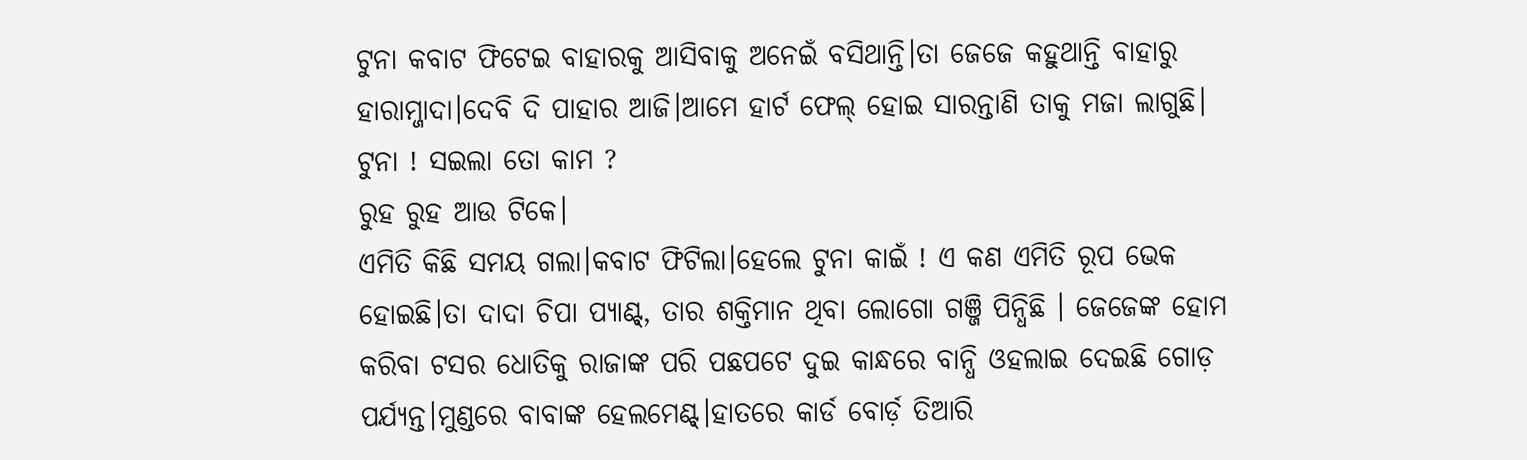ଟୁନା କବାଟ ଫିଟେଇ ବାହାରକୁ ଆସିବାକୁ ଅନେଇଁ ବସିଥାନ୍ତି।ତା ଜେଜେ କହୁଥାନ୍ତି ବାହାରୁ ହାରାମ୍ଜାଦା।ଦେବି ଦି ପାହାର ଆଜି।ଆମେ ହାର୍ଟ ଫେଲ୍ ହୋଇ ସାରନ୍ତାଣି ତାକୁ ମଜା ଲାଗୁଛି।
ଟୁନା ! ସଇଲା ତୋ କାମ ?
ରୁହ ରୁହ ଆଉ ଟିକେ।
ଏମିତି କିଛି ସମୟ ଗଲା।କବାଟ ଫିଟିଲା।ହେଲେ ଟୁନା କାଇଁ ! ଏ କଣ ଏମିତି ରୂପ ଭେକ ହୋଇଛି।ତା ଦାଦା ଚିପା ପ୍ୟାଣ୍ଟ୍, ତାର ଶକ୍ତିମାନ ଥିବା ଲୋଗୋ ଗଞ୍ଜି ପିନ୍ଧିଛି । ଜେଜେଙ୍କ ହୋମ କରିବା ଟସର ଧୋତିକୁ ରାଜାଙ୍କ ପରି ପଛପଟେ ଦୁଇ କାନ୍ଧରେ ବାନ୍ଧି ଓହଲାଇ ଦେଇଛି ଗୋଡ଼ ପର୍ଯ୍ୟନ୍ତ।ମୁଣ୍ଡରେ ବାବାଙ୍କ ହେଲମେଣ୍ଟ୍।ହାତରେ କାର୍ଡ ବୋର୍ଡ଼ ତିଆରି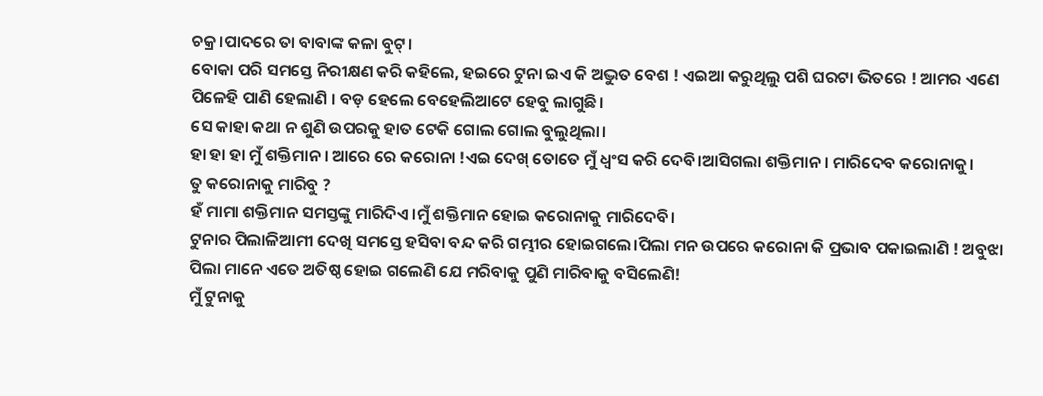ଚକ୍ର।ପାଦରେ ତା ବାବାଙ୍କ କଳା ବୁଟ୍।
ବୋକା ପରି ସମସ୍ତେ ନିରୀକ୍ଷଣ କରି କହିଲେ, ହଇରେ ଟୁନା ଇଏ କି ଅଦ୍ଭୁତ ବେଶ ! ଏଇଆ କରୁଥିଲୁ ପଶି ଘରଟା ଭିତରେ ! ଆମର ଏଣେ ପିଳେହି ପାଣି ହେଲାଣି । ବଡ଼ ହେଲେ ବେହେଲିଆଟେ ହେବୁ ଲାଗୁଛି।
ସେ କାହା କଥା ନ ଶୁଣି ଉପରକୁ ହାତ ଟେକି ଗୋଲ ଗୋଲ ବୁଲୁଥିଲା।
ହା ହା ହା ମୁଁ ଶକ୍ତିମାନ । ଆରେ ରେ କରୋନା !ଏଇ ଦେଖ୍ ତୋତେ ମୁଁ ଧ୍ୱଂସ କରି ଦେବି।ଆସିଗଲା ଶକ୍ତିମାନ । ମାରିଦେବ କରୋନାକୁ।
ତୁ କରୋନାକୁ ମାରିବୁ ?
ହଁ ମାମା ଶକ୍ତିମାନ ସମସ୍ତଙ୍କୁ ମାରିଦିଏ।ମୁଁ ଶକ୍ତିମାନ ହୋଇ କରୋନାକୁ ମାରିଦେବି।
ଟୁନାର ପିଲାଳିଆମୀ ଦେଖି ସମସ୍ତେ ହସିବା ବନ୍ଦ କରି ଗମ୍ଭୀର ହୋଇଗଲେ।ପିଲା ମନ ଉପରେ କରୋନା କି ପ୍ରଭାବ ପକାଇଲାଣି ! ଅବୁଝା ପିଲା ମାନେ ଏତେ ଅତିଷ୍ଠ ହୋଇ ଗଲେଣି ଯେ ମରିବାକୁ ପୁଣି ମାରିବାକୁ ବସିଲେଣି!
ମୁଁ ଟୁନାକୁ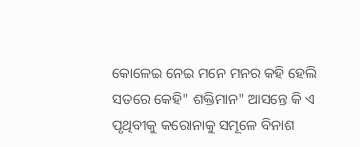କୋଳେଇ ନେଇ ମନେ ମନର କହି ହେଲି ସତରେ କେହି" ଶକ୍ତିମାନ" ଆସନ୍ତେ କି ଏ ପୃଥିବୀକୁ କରୋନାକୁ ସମୂଳେ ବିନାଶ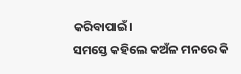କରିବାପାଇଁ।
ସମସ୍ତେ କହିଲେ କଅଁଳ ମନରେ କି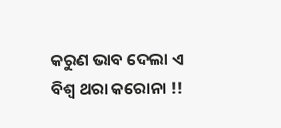କରୁଣ ଭାବ ଦେଲା ଏ ବିଶ୍ୱ ଥରା କରୋନା !!